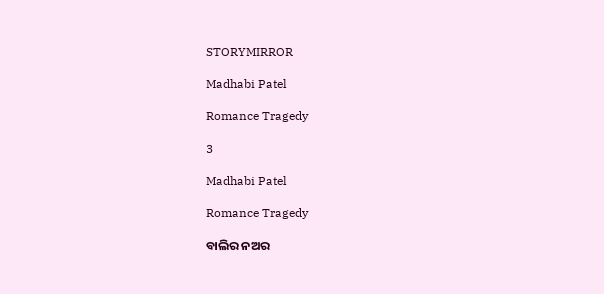STORYMIRROR

Madhabi Patel

Romance Tragedy

3

Madhabi Patel

Romance Tragedy

ବାଲିର ନଅର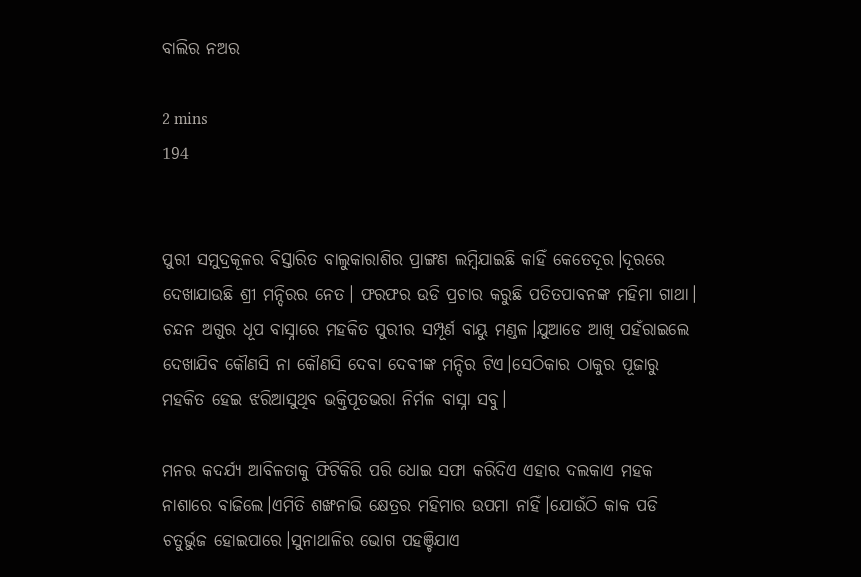ବାଲିର ନଅର

2 mins
194


ପୁରୀ ସମୁଦ୍ରକୂଳର ବିସ୍ତାରିତ ବାଲୁକାରାଶିର ପ୍ରାଙ୍ଗଣ ଲମ୍ବିଯାଇଛି କାହିଁ କେତେଦୂର।ଦୂରରେ ଦେଖାଯାଉଛି ଶ୍ରୀ ମନ୍ଦିରର ନେତ। ଫରଫର ଉଡି ପ୍ରଚାର କରୁଛି ପତିତପାବନଙ୍କ ମହିମା ଗାଥା। ଚନ୍ଦନ ଅଗୁର ଧୂପ ବାସ୍ନାରେ ମହକିତ ପୁରୀର ସମ୍ପୂର୍ଣ ବାୟୁ ମଣ୍ଡଳ।ଯୁଆଡେ ଆଖି ପହଁରାଇଲେ ଦେଖାଯିବ କୌଣସି ନା କୌଣସି ଦେବା ଦେବୀଙ୍କ ମନ୍ଦିର ଟିଏ।ସେଠିକାର ଠାକୁର ପୂଜାରୁ ମହକିତ ହେଇ ଝରିଆସୁଥିବ ଭକ୍ତିପୂତଭରା ନିର୍ମଳ ବାସ୍ନା ସବୁ।

ମନର କଦର୍ଯ୍ୟ ଆବିଳତାକୁ ଫିଟିକିରି ପରି ଧୋଇ ସଫା କରିଦିଏ ଏହାର ଦଲକାଏ ମହକ ନାଶାରେ ବାଜିଲେ।ଏମିତି ଶଙ୍ଖନାଭି କ୍ଷେତ୍ରର ମହିମାର ଉପମା ନାହିଁ।ଯୋଉଁଠି କାକ ପଡି ଚତୁର୍ଭୁଜ ହୋଇପାରେ।ସୁନାଥାଳିର ଭୋଗ ପହଞ୍ଚିଯାଏ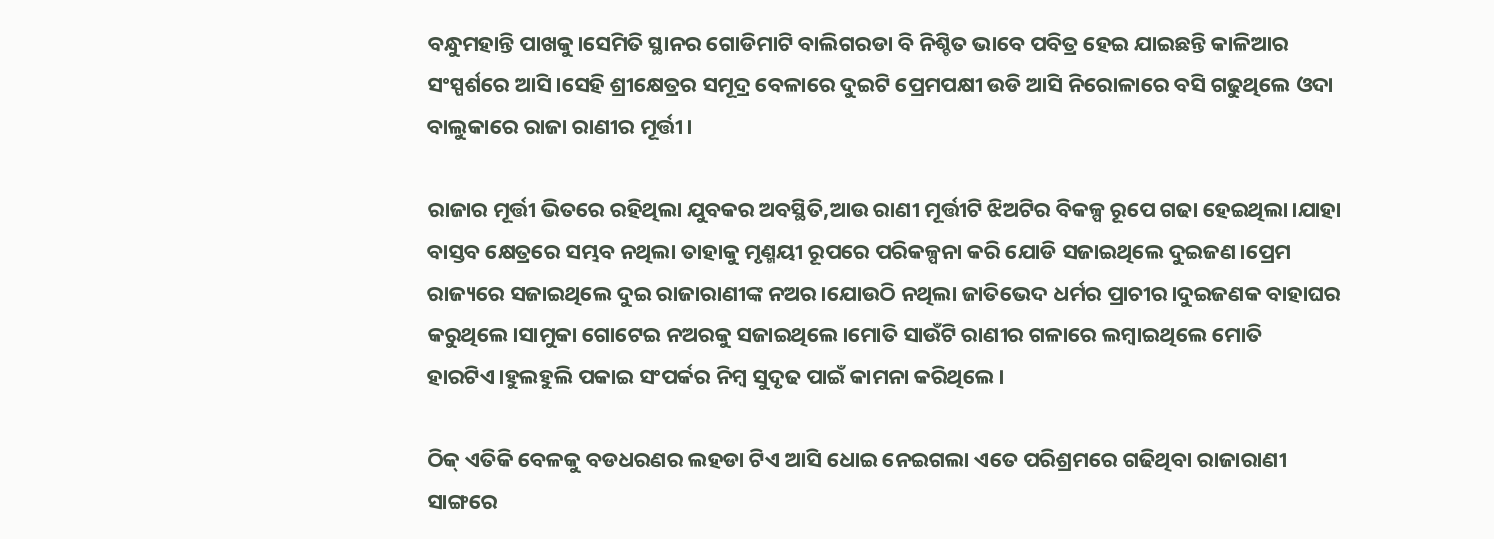ବନ୍ଧୁମହାନ୍ତି ପାଖକୁ।ସେମିତି ସ୍ଥାନର ଗୋଡିମାଟି ବାଲିଗରଡା ବି ନିଶ୍ଚିତ ଭାବେ ପବିତ୍ର ହେଇ ଯାଇଛନ୍ତି କାଳିଆର ସଂସ୍ପର୍ଶରେ ଆସି।ସେହି ଶ୍ରୀକ୍ଷେତ୍ରର ସମୂଦ୍ର ବେଳାରେ ଦୁଇଟି ପ୍ରେମପକ୍ଷୀ ଉଡି ଆସି ନିରୋଳାରେ ବସି ଗଢୁଥିଲେ ଓଦା ବାଲୁକାରେ ରାଜା ରାଣୀର ମୂର୍ତ୍ତୀ।

ରାଜାର ମୂର୍ତ୍ତୀ ଭିତରେ ରହିଥିଲା ଯୁବକର ଅବସ୍ଥିତି,ଆଉ ରାଣୀ ମୂର୍ତ୍ତୀଟି ଝିଅଟିର ବିକଳ୍ପ ରୂପେ ଗଢା ହେଇଥିଲା।ଯାହା ବାସ୍ତବ କ୍ଷେତ୍ରରେ ସମ୍ଭବ ନଥିଲା ତାହାକୁ ମୃଣ୍ମୟୀ ରୂପରେ ପରିକଳ୍ପନା କରି ଯୋଡି ସଜାଇଥିଲେ ଦୁଇଜଣ।ପ୍ରେମ ରାଜ୍ୟରେ ସଜାଇଥିଲେ ଦୁଇ ରାଜାରାଣୀଙ୍କ ନଅର।ଯୋଉଠି ନଥିଲା ଜାତିଭେଦ ଧର୍ମର ପ୍ରାଚୀର।ଦୁଇଜଣକ ବାହାଘର କରୁଥିଲେ।ସାମୁକା ଗୋଟେଇ ନଅରକୁ ସଜାଇଥିଲେ।ମୋତି ସାଉଁଟି ରାଣୀର ଗଳାରେ ଲମ୍ବାଇଥିଲେ ମୋତି ହାରଟିଏ।ହୁଲହୁଲି ପକାଇ ସଂପର୍କର ନିମ୍ବ ସୁଦୃଢ ପାଇଁ କାମନା କରିଥିଲେ।

ଠିକ୍ ଏତିକି ବେଳକୁ ବଡଧରଣର ଲହଡା ଟିଏ ଆସି ଧୋଇ ନେଇଗଲା ଏତେ ପରିଶ୍ରମରେ ଗଢିଥିବା ରାଜାରାଣୀ ସାଙ୍ଗରେ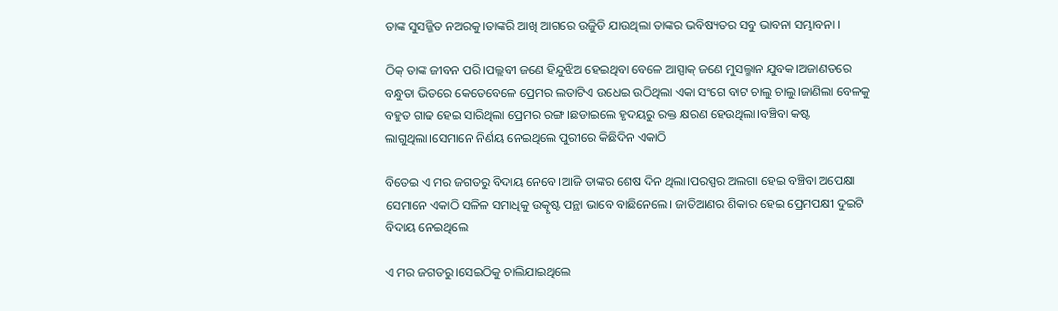ତାଙ୍କ ସୁସଜ୍ଜିତ ନଅରକୁ।ତାଙ୍କରି ଆଖି ଆଗରେ ଉଜୁିଡି ଯାଉଥିଲା ତାଙ୍କର ଭବିଷ୍ୟତର ସବୁ ଭାବନା ସମ୍ଭାବନା ।

ଠିକ୍ ତାଙ୍କ ଜୀବନ ପରି।ପଲ୍ଲବୀ ଜଣେ ହିନ୍ଦୁଝିଅ ହେଇଥିବା ବେଳେ ଆସ୍ପାକ୍ ଜଣେ ମୁସଲ୍ମାନ ଯୁବକ।ଅଜାଣତରେ ବନ୍ଧୁତା ଭିତରେ କେତେବେଳେ ପ୍ରେମର ଲତାଟିଏ ଉଧେଇ ଉଠିଥିଲା ଏକା ସଂଗେ ବାଟ ଚାଲୁ ଚାଲୁ।ଜାଣିଲା ବେଳକୁ ବହୁତ ଗାଢ ହେଇ ସାରିଥିଲା ପ୍ରେମର ରଙ୍ଗ।ଛଡାଇଲେ ହୃଦୟରୁ ରକ୍ତ କ୍ଷରଣ ହେଉଥିଲା।ବଞ୍ଚିବା କଷ୍ଟ ଲାଗୁଥିଲା।ସେମାନେ ନିର୍ଣୟ ନେଇଥିଲେ ପୁରୀରେ କିଛିଦିନ ଏକାଠି

ବିତେଇ ଏ ମର ଜଗତରୁ ବିଦାୟ ନେବେ।ଆଜି ତାଙ୍କର ଶେଷ ଦିନ ଥିଲା।ପରସ୍ପର ଅଲଗା ହେଇ ବଞ୍ଚିବା ଅପେକ୍ଷା ସେମାନେ ଏକାଠି ସଳିଳ ସମାଧିକୁ ଉତ୍କୃଷ୍ଟ ପନ୍ଥା ଭାବେ ବାଛିନେଲେ। ଜାତିଆଣର ଶିକାର ହେଇ ପ୍ରେମପକ୍ଷୀ ଦୁଇଟି ବିଦାୟ ନେଇଥିଲେ

ଏ ମର ଜଗତରୁ।ସେଇଠିକୁ ଚାଲିଯାଇଥିଲେ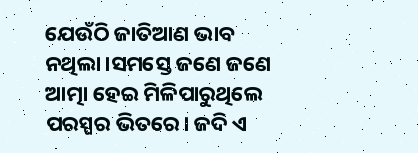ଯେଉଁଠି ଜାତିଆଣ ଭାବ ନଥିଲା।ସମସ୍ତେ ଜଣେ ଜଣେ ଆତ୍ମା ହେଇ ମିଳିପାରୁଥିଲେ ପରସ୍ପର ଭିତରେ। ଜଦି ଏ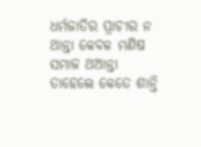ଧର୍ମଜାତିର ପ୍ରାଚୀର ନ ଥାନ୍ତା କେବଳ ମଣିଷ ସମାଜ ଥଆନ୍ତା ତାହେଲେ କେତେ ଶାନ୍ତି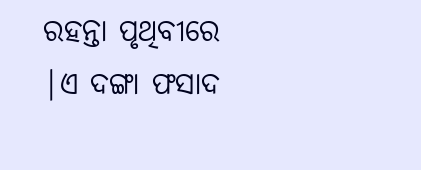ରହନ୍ତା ପୃଥିବୀରେ |ଏ ଦଙ୍ଗା ଫସାଦ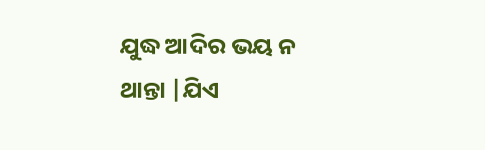ଯୁଦ୍ଧ ଆଦିର ଭୟ ନ ଥାନ୍ତା |ଯିଏ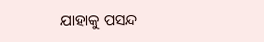ଯାହାକୁ ପସନ୍ଦ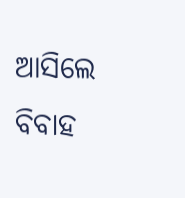ଆସିଲେ ବିବାହ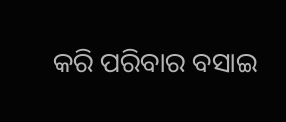କରି ପରିବାର ବସାଇ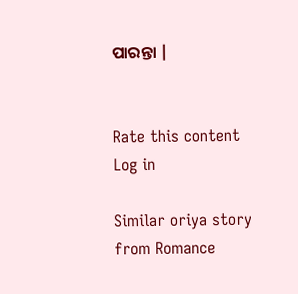ପାରନ୍ତା |


Rate this content
Log in

Similar oriya story from Romance